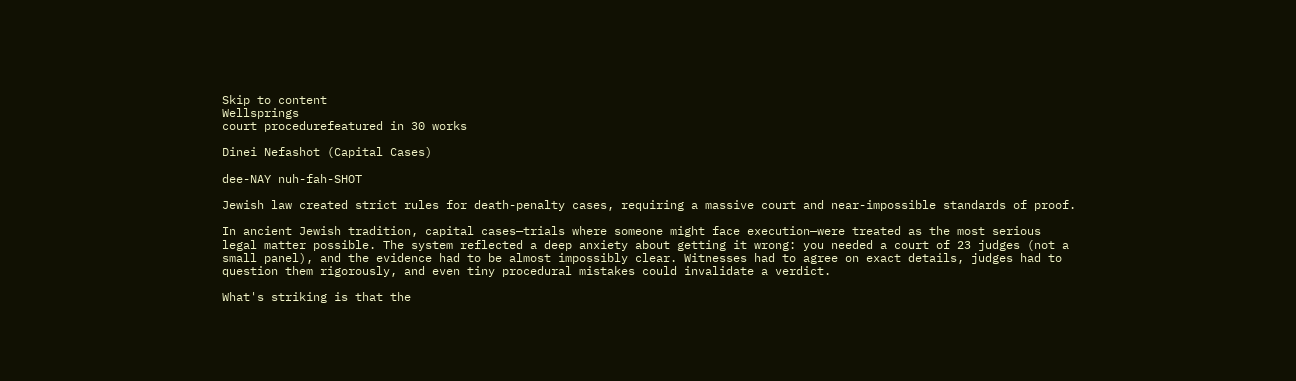Skip to content
Wellsprings
court procedurefeatured in 30 works

Dinei Nefashot (Capital Cases)

dee-NAY nuh-fah-SHOT

Jewish law created strict rules for death-penalty cases, requiring a massive court and near-impossible standards of proof.

In ancient Jewish tradition, capital cases—trials where someone might face execution—were treated as the most serious legal matter possible. The system reflected a deep anxiety about getting it wrong: you needed a court of 23 judges (not a small panel), and the evidence had to be almost impossibly clear. Witnesses had to agree on exact details, judges had to question them rigorously, and even tiny procedural mistakes could invalidate a verdict.

What's striking is that the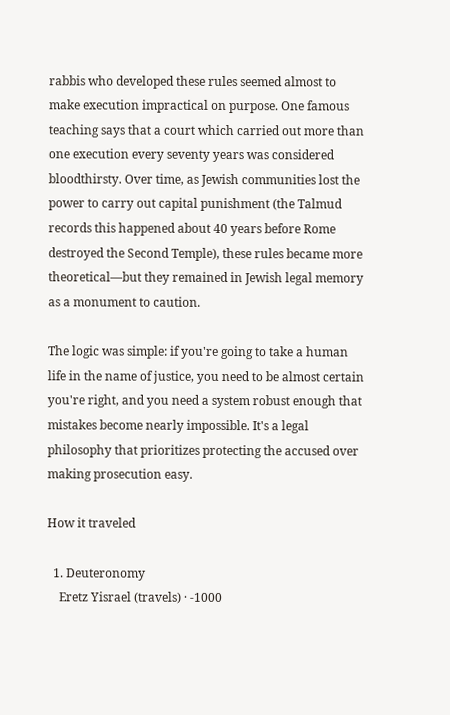rabbis who developed these rules seemed almost to make execution impractical on purpose. One famous teaching says that a court which carried out more than one execution every seventy years was considered bloodthirsty. Over time, as Jewish communities lost the power to carry out capital punishment (the Talmud records this happened about 40 years before Rome destroyed the Second Temple), these rules became more theoretical—but they remained in Jewish legal memory as a monument to caution.

The logic was simple: if you're going to take a human life in the name of justice, you need to be almost certain you're right, and you need a system robust enough that mistakes become nearly impossible. It's a legal philosophy that prioritizes protecting the accused over making prosecution easy.

How it traveled

  1. Deuteronomy
    Eretz Yisrael (travels) · -1000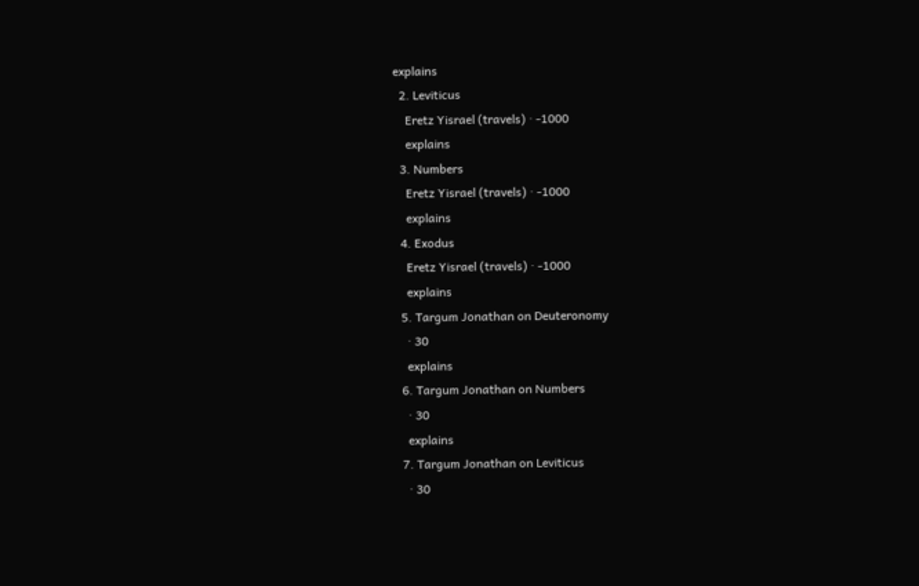explains
  2. Leviticus
    Eretz Yisrael (travels) · -1000
    explains
  3. Numbers
    Eretz Yisrael (travels) · -1000
    explains
  4. Exodus
    Eretz Yisrael (travels) · -1000
    explains
  5. Targum Jonathan on Deuteronomy
    · 30
    explains
  6. Targum Jonathan on Numbers
    · 30
    explains
  7. Targum Jonathan on Leviticus
    · 30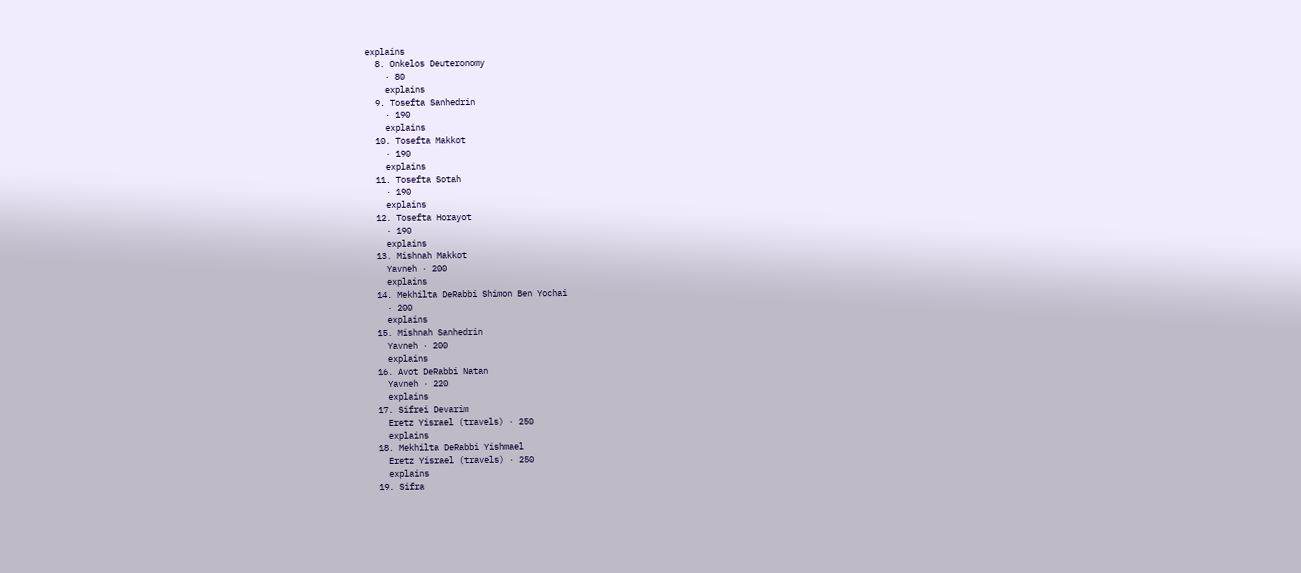explains
  8. Onkelos Deuteronomy
    · 80
    explains
  9. Tosefta Sanhedrin
    · 190
    explains
  10. Tosefta Makkot
    · 190
    explains
  11. Tosefta Sotah
    · 190
    explains
  12. Tosefta Horayot
    · 190
    explains
  13. Mishnah Makkot
    Yavneh · 200
    explains
  14. Mekhilta DeRabbi Shimon Ben Yochai
    · 200
    explains
  15. Mishnah Sanhedrin
    Yavneh · 200
    explains
  16. Avot DeRabbi Natan
    Yavneh · 220
    explains
  17. Sifrei Devarim
    Eretz Yisrael (travels) · 250
    explains
  18. Mekhilta DeRabbi Yishmael
    Eretz Yisrael (travels) · 250
    explains
  19. Sifra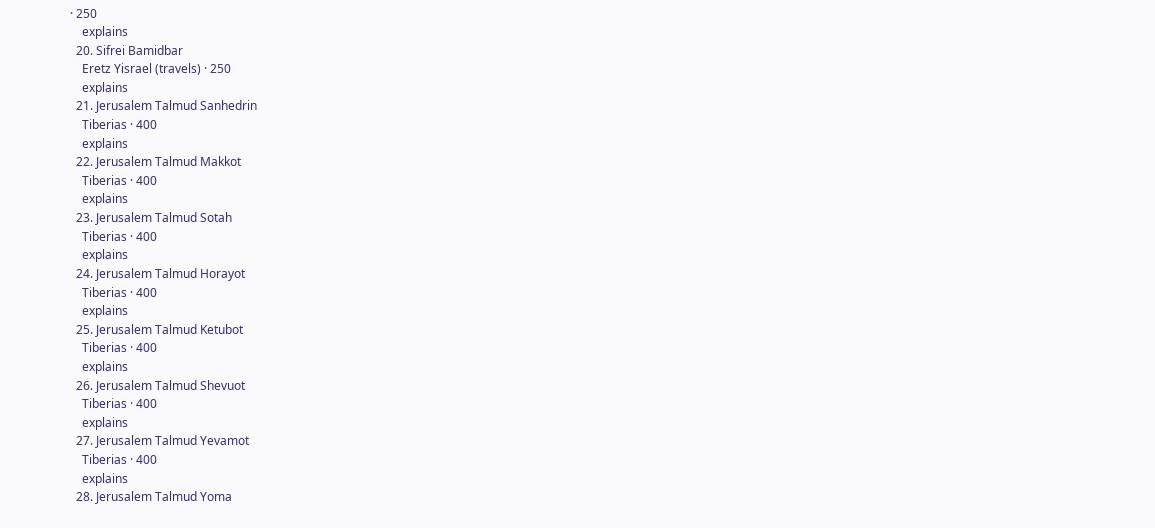· 250
    explains
  20. Sifrei Bamidbar
    Eretz Yisrael (travels) · 250
    explains
  21. Jerusalem Talmud Sanhedrin
    Tiberias · 400
    explains
  22. Jerusalem Talmud Makkot
    Tiberias · 400
    explains
  23. Jerusalem Talmud Sotah
    Tiberias · 400
    explains
  24. Jerusalem Talmud Horayot
    Tiberias · 400
    explains
  25. Jerusalem Talmud Ketubot
    Tiberias · 400
    explains
  26. Jerusalem Talmud Shevuot
    Tiberias · 400
    explains
  27. Jerusalem Talmud Yevamot
    Tiberias · 400
    explains
  28. Jerusalem Talmud Yoma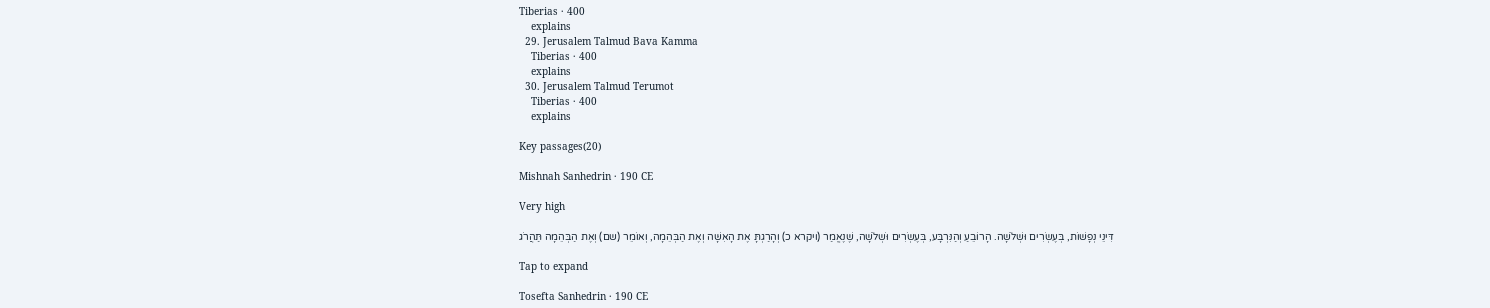Tiberias · 400
    explains
  29. Jerusalem Talmud Bava Kamma
    Tiberias · 400
    explains
  30. Jerusalem Talmud Terumot
    Tiberias · 400
    explains

Key passages(20)

Mishnah Sanhedrin · 190 CE

Very high

דִּינֵי נְפָשׁוֹת, בְּעֶשְׂרִים וּשְׁלֹשָׁה. הָרוֹבֵעַ וְהַנִּרְבָּע, בְּעֶשְׂרִים וּשְׁלֹשָׁה, שֶׁנֶאֱמַר (ויקרא כ) וְהָרַגְתָּ אֶת הָאִשָּׁה וְאֶת הַבְּהֵמָה, וְאוֹמֵר (שם) וְאֶת הַבְּהֵמָה תַּהֲרֹג

Tap to expand

Tosefta Sanhedrin · 190 CE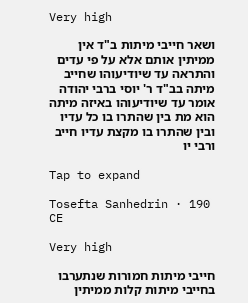Very high

ושאר חייבי מיתות ב"ד אין ממיתין אותם אלא על פי עדים והתראה עד שיודיעוהו שחייב מיתה בב"ד ר' יוסי ברבי יהודה אומר עד שיודיעוהו באיזה מיתה הוא מת בין שהתרו בו כל עדיו ובין שהתרו בו מקצת עדיו חייב ורבי יו

Tap to expand

Tosefta Sanhedrin · 190 CE

Very high

חייבי מיתות חמורות שנתערבו בחייבי מיתות קלות ממיתין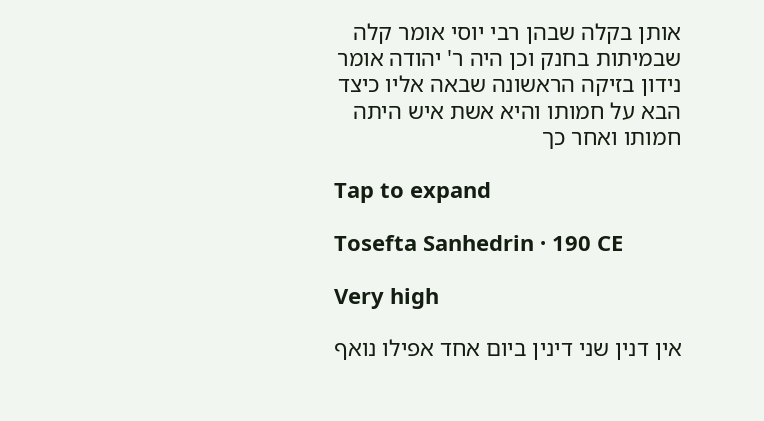אותן בקלה שבהן רבי יוסי אומר קלה שבמיתות בחנק וכן היה ר' יהודה אומר נידון בזיקה הראשונה שבאה אליו כיצד הבא על חמותו והיא אשת איש היתה חמותו ואחר כך

Tap to expand

Tosefta Sanhedrin · 190 CE

Very high

אין דנין שני דינין ביום אחד אפילו נואף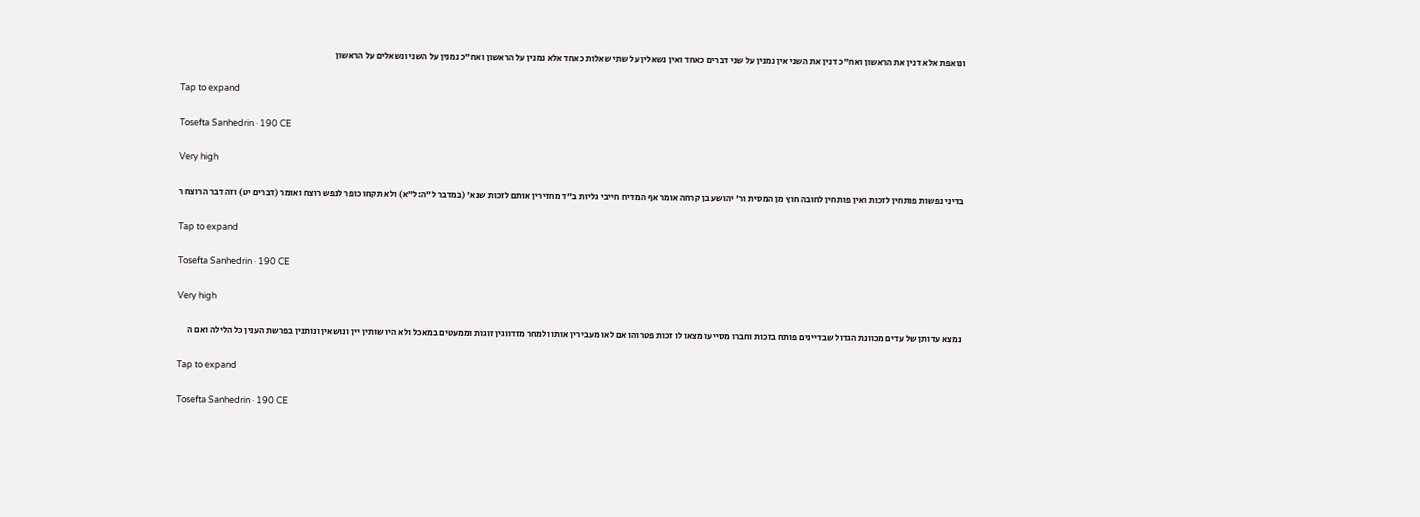ונואפת אלא דנין את הראשון ואח"כ דנין את השני אין נמנין על שני דברים כאחד ואין נשאלין על שתי שאלות כאחד אלא נמנין על הראשון ואח"כ נמנין על השני ונשאלים על הראשון

Tap to expand

Tosefta Sanhedrin · 190 CE

Very high

בדיני נפשות פותחין לזכות ואין פותחין לחובה חוץ מן המסית ור' יהושע בן קרחה אומר אף המדיח חייבי גליות ב"ד מחזירין אותם לזכות שנא' (במדבר ל״ה:ל״א) ולא תקחו כופר לנפש רוצח ואומר (דברים יט) וזה דבר הרוצח ר

Tap to expand

Tosefta Sanhedrin · 190 CE

Very high

נמצא עדותן של עדים מכוונת הגדול שבדיינים פותח בזכות וחברו מסייעו מצאו לו זכות פטרוהו אם לאו מעבירין אותו ולמחר מזדווגין זוגות וממעטים במאכל ולא היו שותין יין ונושאין ונותנין בפרשת הענין כל הלילה ואם ה

Tap to expand

Tosefta Sanhedrin · 190 CE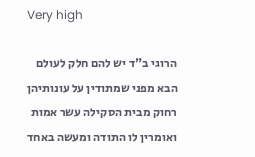Very high

הרוגי ב"ד יש להם חלק לעולם הבא מפני שמתודין על עונותיהן רחוק מבית הסקילה עשר אמות ואומרין לו התודה ומעשה באחד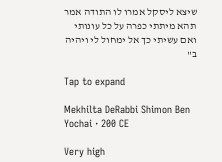שיצא ליסקל אמרו לו התודה אמר תהא מיתתי כפרה על כל עונותי ואם עשיתי כך אל ימחול לי ויהיה ב"

Tap to expand

Mekhilta DeRabbi Shimon Ben Yochai · 200 CE

Very high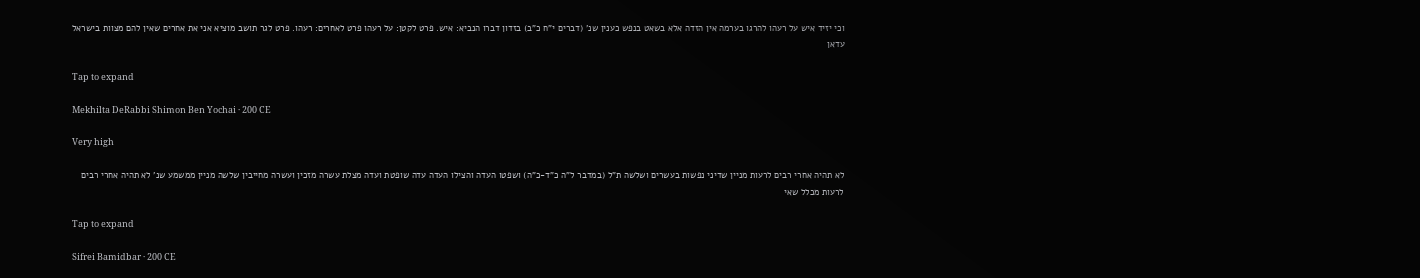וכי יזיד איש על רעהו להרגו בערמה אין הזדה אלא בשאט בנפש כענין שנ' (דברים י"ח כ"ב) בזדון דברו הנביא: איש. פרט לקטן: על רעהו פרט לאחרים: רעהו. פרט לגר תושב מוציא אני את אחרים שאין להם מצוות בישראל עדאן

Tap to expand

Mekhilta DeRabbi Shimon Ben Yochai · 200 CE

Very high

לא תהיה אחרי רבים לרעות מניין שדיני נפשות בעשרים ושלשה ת"ל (במדבר ל"ה כ"ד-כ"ה) ושפטו העדה והצילו העדה עדה שופטת ועדה מצלת עשרה מזכין ועשרה מחייבין שלשה מניין ממשמע שנ' לא תהיה אחרי רבים לרעות מכלל שאי

Tap to expand

Sifrei Bamidbar · 200 CE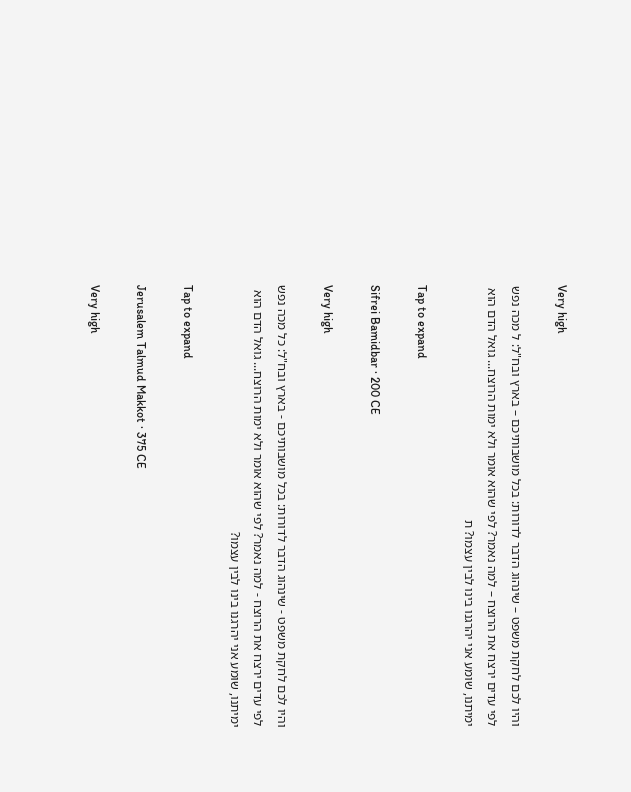Very high

והיו לכם לחקת משפט – שינהוג הדבר לדורות: בכל מושבותיכם – בארץ ובח"ל: ל מכה נפש לפי עדים ירצח את הרוצח – למה נאמר? לפי שהוא אומר ולא ימות הרוצח... גואל הדם הוא ימיתנו, שומע אני יהרגנו בינו לבין עצמו? ת

Tap to expand

Sifrei Bamidbar · 200 CE

Very high

והיו לכם לחקת משפט - שינהוג הדבר לדורות: בכל מושבותיכם - בארץ ובח"ל: כל מכה נפש לפי עדים ירצח את הרוצח - למה נאמר? לפי שהוא אומר ולא ימות הרוצח... גואל הדם הוא ימיתנו, שומע אני יהרגנו בינו לבין עצמו?

Tap to expand

Jerusalem Talmud Makkot · 375 CE

Very high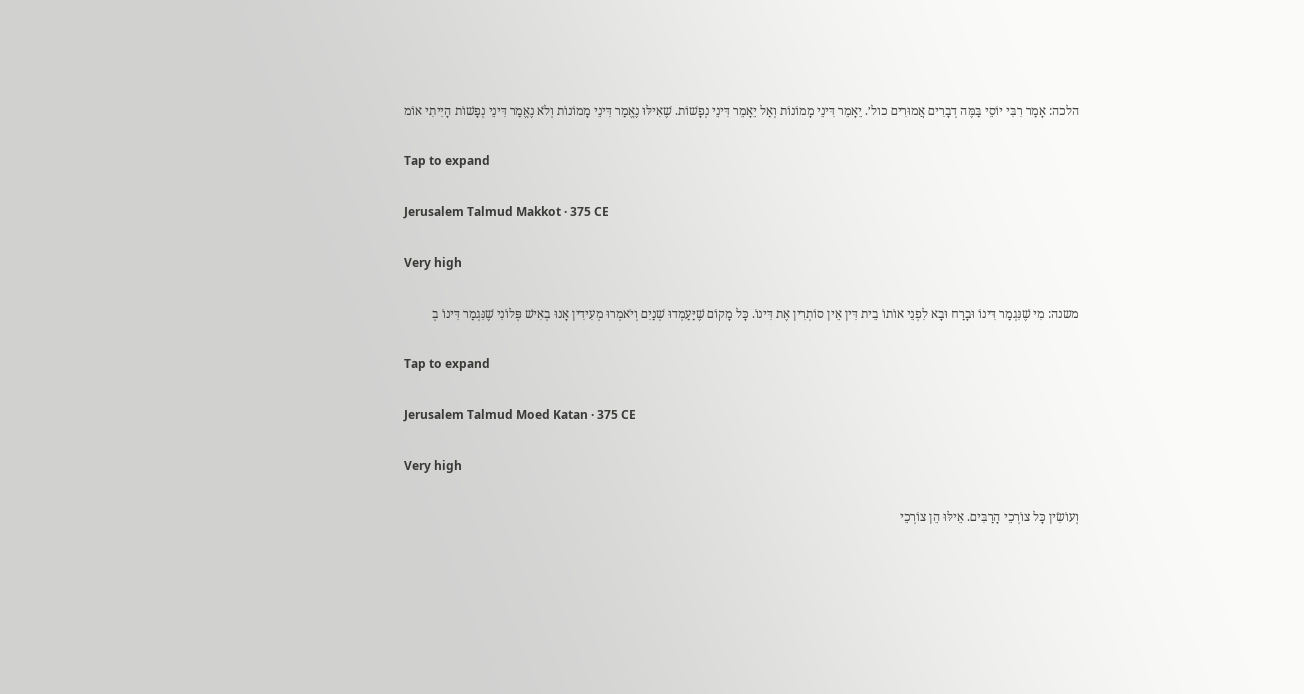הלכה: אָמַר רִבִּי יוֹסֵי בַּמֶּה דְבָרִים אֲמוּרִים כול׳. יֵאָמֵר דִּינֵי מָמוֹנוֹת וְאַל יֵאָמֵר דִּינֵי נְפָשׁוֹת. שֶׁאִילּוּ נֶאֱמַר דִּינֵי מָמוֹנוֹת וְלֹא נֶאֱמַר דִּינֵי נְפָשׁוֹת הָיִיתִי אוֹמ

Tap to expand

Jerusalem Talmud Makkot · 375 CE

Very high

משנה: מִי שֶׁנִּגְמַר דִּינוֹ וּבָרַח וּבָא לִפְנֵי אוֹתוֹ בֵית דִּין אֵין סוֹתְרִין אֶת דִּינוֹ. כָּל מָקוֹם שֶׁיַּעַמְדוּ שְׁנַיִם וְיֹאמְרוּ מְעִידִין אָנוּ בְאִישׁ פְּלוֹנִי שֶׁנִּגְמַר דִּינוֹ בְ

Tap to expand

Jerusalem Talmud Moed Katan · 375 CE

Very high

וְעוֹשִׂין כָּל צוֹרְכֵי הָרַבִּים. אֵילּוּ הֵן צוֹרְכֵי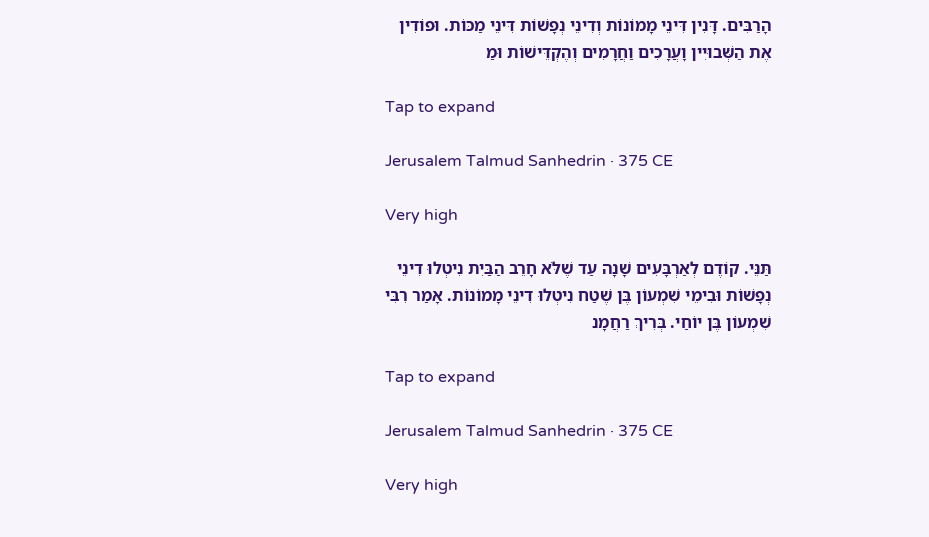הָרַבִּים. דָּנִין דִּינֵי מָמוֹנוֹת וְדִינֵי נְפָשׁוֹת דִּינֵי מַכּוֹת. וּפוֹדִין אֶת הַשְּׁבוּיִין וָעֲרָכִים וַחֲרָמִים וְהֶקְדֵּישׁוֹת וּמַ

Tap to expand

Jerusalem Talmud Sanhedrin · 375 CE

Very high

תַּנֵּי. קוֹדֶם לְאַרְבָּעִים שָׁנָה עַד שֶׁלֹּא חָרֵב הַבַּיִת נִיטְלוּ דִינֵי נְפָשׁוֹת וּבִימֵי שִׁמְעוֹן בֶּן שֶׁטַח נִיטְלוּ דִינֵי מָמוֹנוֹת. אָמַר רִבִּי שִׁמְעוֹן בֶּן יוֹחַי. בְּרִיךְ רַחֲמָנ

Tap to expand

Jerusalem Talmud Sanhedrin · 375 CE

Very high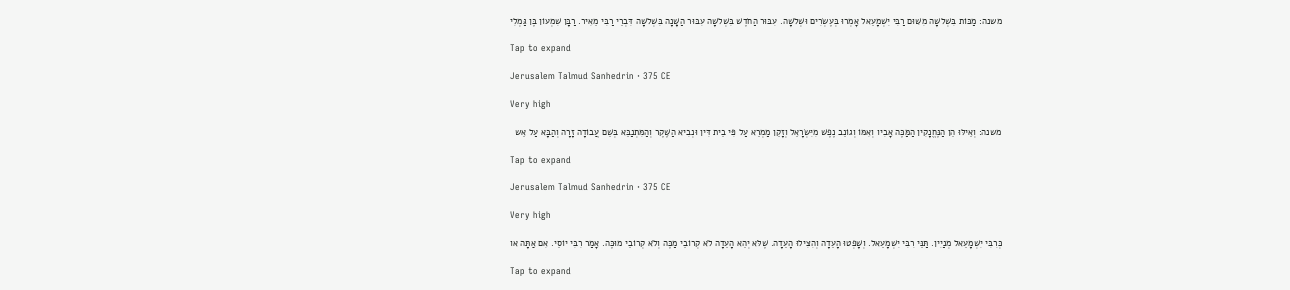משנה: מַכּוֹת בִּשְׁלשָׁה מִשּׁוּם רַבִּי יִשְׁמָעֵאל אָמְרוּ בְּעֶשְׂרִים וּשְׁלשָׁה. עִבּוּר הַחֹדֶשׁ בִּשְׁלשָׁה עִבּוּר הַשָּׁנָה בִּשְׁלשָׁה דִּבְרֵי רַבִּי מֵאִיר. רַבָּן שִׁמְעוֹן בֶּן גַּמְלִי

Tap to expand

Jerusalem Talmud Sanhedrin · 375 CE

Very high

משנה: וְאֵילּוּ הֵן הַנֶּחֱנָקִין הַמַּכֶּה אָבִיו וְאִמּוֹ וְגוֹנֵב נֶפֶשׁ מִיִּשְׂרָאֵל וְזָקֵן מַמְרֵא עַל פִּי בֵית דִּין וּנְבִיא הַשֶּׁקֶר וְהַמִּתְנַבֵּא בְּשֵׁם עֲבוֹדָה זָרָה וְהַבָּא עַל אֵש

Tap to expand

Jerusalem Talmud Sanhedrin · 375 CE

Very high

כְּרִבִּי יִשְׁמָעֵאל מְנַיִין. תַּנֵּי רִבִּי יִשְׁמָעֵאל. וְשָׁפְטוּ הָעֵדָה וְהִצִּילוּ הָעֵדָה. שֶׁלֹּא יְהֵא הָעֵדָה לֹא קְרוֹבֵי מַכֶּה וְלֹא קְרוֹבֵי מוּכֶּה. אָמַר רִבִּי יוֹסֵי. אִם אַתָּה או

Tap to expand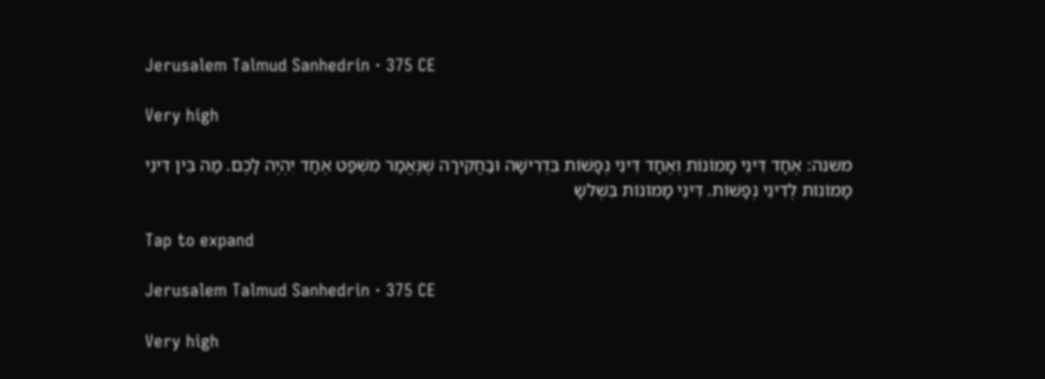Jerusalem Talmud Sanhedrin · 375 CE

Very high

משנה: אֶחָד דִּינֵי מָמוֹנוֹת וְאֶחָד דִּינֵי נְפָשׁוֹת בִּדְרִישָׁה וּבַחֲקִירָה שֶׁנֶּאֱמַר מִשְׁפַּט אֶחָד יִהְיֶה לָכֶם. מַה בֵּין דִּינֵי מָמוֹנוֹת לְדִינֵי נְפָשׁוֹת. דִּינֵי מָמוֹנוֹת בִּשְׁלשָ

Tap to expand

Jerusalem Talmud Sanhedrin · 375 CE

Very high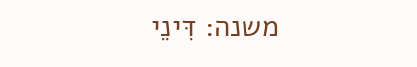משנה: דִּינֵי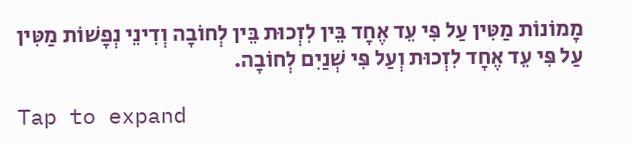מָמוֹנוֹת מַטִּין עַל פִּי עֵד אֶחָד בֵּין לִזְכוּת בֵּין לְחוֹבָה וְדִינֵי נְפָשׁוֹת מַטִּין עַל פִּי עֵד אֶחָד לִזְכוּת וְעַל פִּי שְׁנַיִם לְחוֹבָה.

Tap to expand